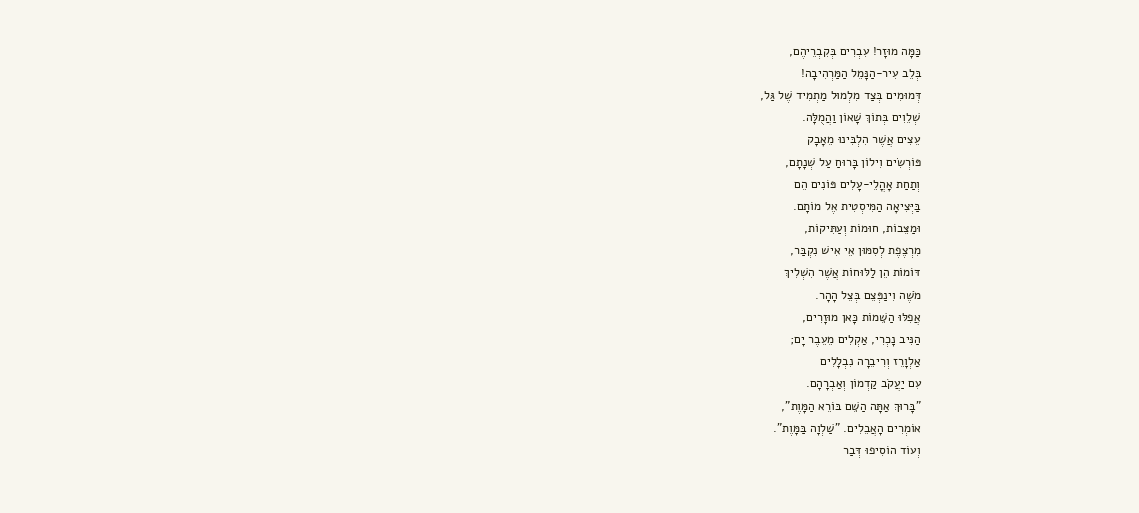כַּמָּה מוּזָר! עִבְרִים בְּקִבְרֵיהֶם,
בְּלֵב עִיר-הַנָּמֵל הַמַּרְהִיבָה!
דְּמוּמִים בְּצַד מִלְמוּל מַתְמִיד שֶׁל גַּל,
שְׁלֵוִים בְּתוֹךְ שָׁאוֹן וַהֲמֻלָּה.
עֵצִים אֲשֶׁר הִלְבִּינוּ מֵאָבָק
פּוֹרְשִׂים וִילוֹן בָּרוּחַ עַל שְׁנָתָם,
וְתַחַת אָהֳלֵי-עָלִים פּוֹנִים הֵם
בַּיְּצִיאָה הַמִּיסְטִית אֶל מוֹתָם.
וּמַצֵּבוֹת, חוּמוֹת וְעַתִּיקוֹת,
מִרְצֶפֶת לְסִמּוּן אֵי אִישׁ נִקְבַּר,
דּוֹמוֹת הֵן לַלּוּחוֹת אֲשֶׁר הִשְׁלִיךְ
מֹשֶׁה וִינַפְּצֵם בְּצֵל הָהָר.
אֲפִלּוּ הַשֵּׁמוֹת כָּאן מוּזָרִים,
הַנִּיב נָכְרִי, אַקְלִים מֵעֵבֶר יָם;
אַלְוָרֵז וְרִיבֵרָה נִבְלָלִים
עִם יַעֲקֹב קַדְמוֹן וְאַבְרָהָם.
"בָּרוּךְ אַתָּה הַשֵּׁם בּוֹרֵא הַמָּוֶת",
אוֹמְרִים הָאֲבֵלִים. "שַׁלְוָה בַּמָּוֶת".
וְעוֹד הוֹסִיפוּ דְּבַר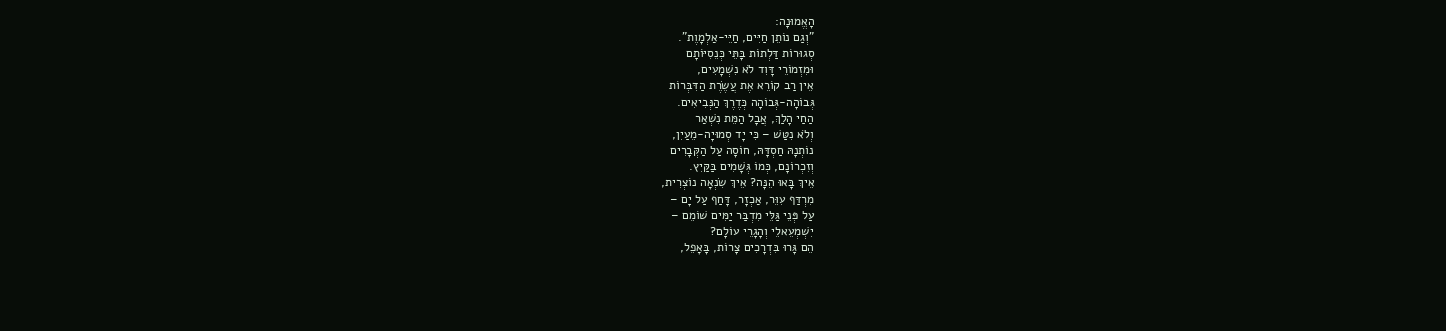הָאֱמוּנָה:
"וְגַם נוֹתֵן חַיִּים, חַיֵּי-אַלְמָוֶת".
סְגוּרוֹת דַּלְתוֹת בָּתֵּי כְּנֵסִיּוֹתָם
וּמִזְמוֹרֵי דָּוִד לֹא נִשְׁמָעִים,
אֵין רַב קוֹרֵא אֶת עֲשֶׂרֶת הַדִּבְּרוֹת
גְּבוֹהָה-גְּבוֹהָה כְּדֶרֶךְ הַנְּבִיאִים.
הַחַי הָלַךְ, אֲבָל הַמֵּת נִשְׁאַר
וְלֹא נִטַּשׁ – כִּי יָד סְמוּיָה-מֵעַיִן,
נוֹתְנָהּ חַסְדָּהּ, חוֹסָה עַל הַקְּבָרִים
וְזִכְרוֹנָם, כְּמוֹ גְּשָׁמִים בַּקַּיִץ.
אֵיךְ בָּאוּ הֵנָּה? אֵיךְ שִׂנְאָה נוֹצְרִית,
מִרְדַּף עִוֵּר, אַכְזָר, דָּחַף עַל יָם –
עַל פְּנֵי גַּלֵּי מִדְבַּר יַמִּים שׁוֹמֵם –
יִשְׁמְעֵאלֵי וְהָגָרֵי עוֹלָם?
הֵם גָּרוּ בִּדְרָכִים צָרוֹת, בָּאָפֵל,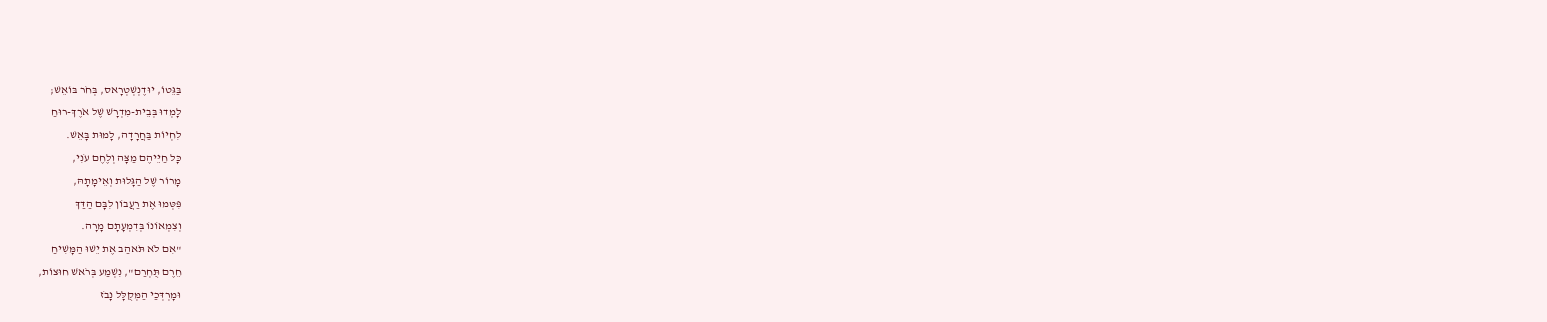בַּגֵּטוֹ, יוּדֶנְשְׁטְרָאס, בְּחֹר בּוֹאֵשׁ;
לָמְדוּ בְּבֵית-מִדְרָשׁ שֶׁל אֹרֶךְ-רוּחַ
לִחְיוֹת בַּחֲרָדָה, לָמוּת בָּאֵשׁ.
כָּל חַיֵּיהֶם מַצָּה וְלֶחֶם עֹנִי,
מָרוֹר שֶׁל הַגָּלוּת וְאֵימָתָהּ,
פִּטְּמוּ אֶת רַעֲבוֹן לִבָּם הַדַּךְ
וְצִמְאוֹנוֹ בְּדִמְעָתָם מָרָה.
"אִם לֹא תֹּאהַב אֶת יֵשׁוּ הַמָּשִׁיחַ
חֵרֶם תֻּחְרַם", נִשְׁמַע בְּרֹאשׁ חוּצוֹת,
וּמָרְדְּכַי הַמְּקֻלָּל נָבֹז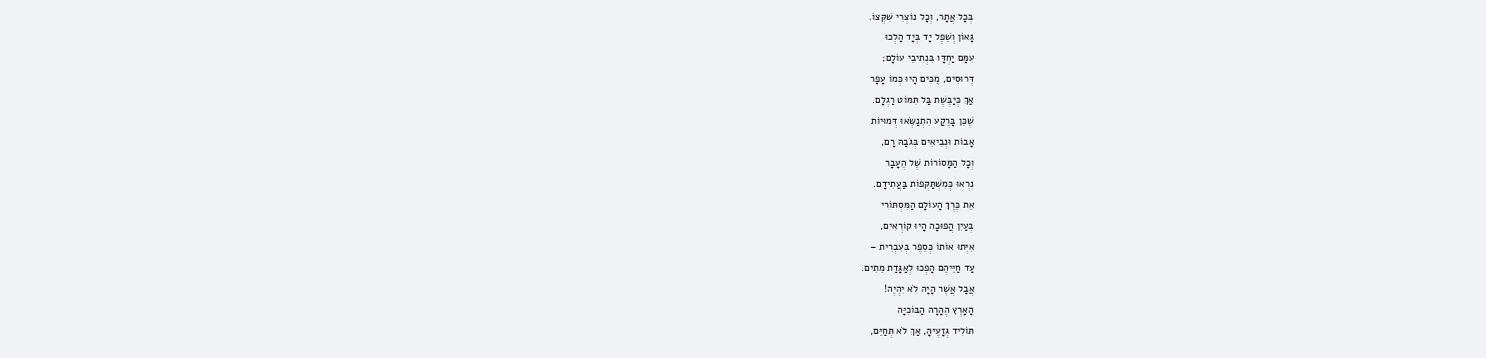בְּכָל אֲתָר, וְכָל נוֹצְרִי שִׁקְּצוֹ.
גָּאוֹן וְשֵׁפֶל יָד בְּיָד הָלְכוּ
עִמָּם יַחְדָּו בִּנְתִיבֵי עוֹלָם;
דְּרוּסִים, מֻכִּים הָיוּ כְּמוֹ עָפָר
אַךְ כְּיַבֶּשֶׁת בַּל תִּמּוֹט רַגְלָם.
שֶׁכֵּן בָּרֶקַע הִתְנַשְּׂאוּ דְּמוּיוֹת
אָבוֹת וּנְבִיאִים בְּגֹבַהּ רָם,
וְכָל הַמָּסוֹרוֹת שֶׁל הֶעָבָר
נִרְאוּ כְּמִשְׁתַּקְּפוֹת בַּעֲתִידָם.
אֵת כֶּרֶךְ הָעוֹלָם הַמִּסְתּוֹרִי
בְּעַיִן הֲפוּכָה הָיוּ קוֹרְאִים,
אִיְּתוּ אוֹתוֹ כְּסֵפֶר בְּעִבְרִית –
עַד חַיֵּיהֶם הָפְכוּ לְאַגָּדַת מֵתִים.
אֲבָל אֲשֶׁר הָיָה לֹא יִהְיֶה!
הָאָרֶץ הֶהָרָה הַבּוֹכִיָּה
תּוֹלִיד גְּזָעֶיהָ, אַךְ לֹא תְּחַיֵּם,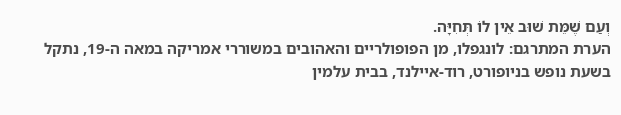וְעַם שֶׁמֵּת שׁוּב אֵין לוֹ תְּחִיָּה.
הערת המתרגם: לונגפלו, מן הפופולריים והאהובים במשוררי אמריקה במאה ה-19, נתקל בשעת נופש בניופורט, רוד-איילנד, בבית עלמין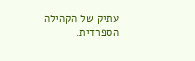עתיק של הקהילה הספרדית.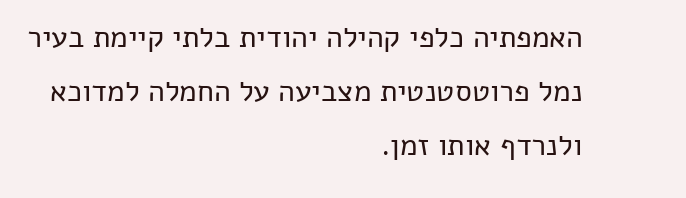האמפתיה כלפי קהילה יהודית בלתי קיימת בעיר נמל פרוטסטנטית מצביעה על החמלה למדוכא ולנרדף אותו זמן.